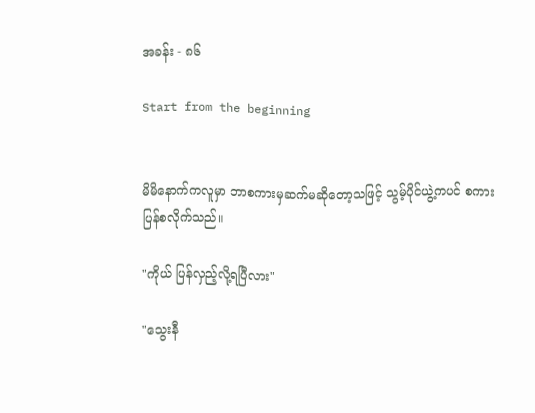အခန်း - ၈၆

Start from the beginning


မိမိနောက်ကလူမှာ ဘာစကားမှဆက်မဆိုတော့သဖြင့် သွမ့်ပိုင်ယွဲ့ကပင် စကားပြန်စလိုက်သည်။

"ကိုယ် ပြန်လှည့်လို့ရပြီလား"

"သွေးနီ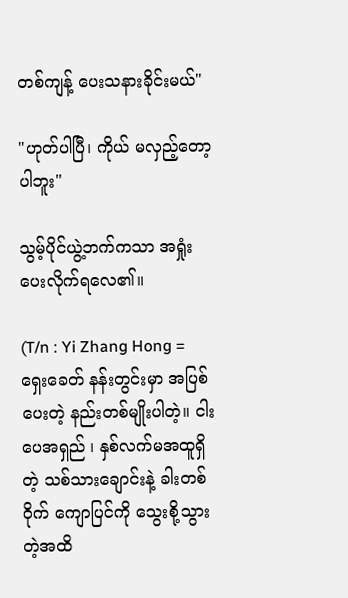တစ်ကျန့် ပေးသနားခိုင်းမယ်"

"ဟုတ်ပါပြီ၊ ကိုယ် မလှည့်တော့ပါဘူး"

သွမ့်ပိုင်ယွဲ့ဘက်ကသာ အရှုံးပေးလိုက်ရလေ၏။

(T/n : Yi Zhang Hong = ရှေးခေတ် နန်းတွင်းမှာ အပြစ်ပေးတဲ့ နည်းတစ်မျိုးပါတဲ့။ ငါးပေအရှည် ၊ နှစ်လက်မအထူရှိတဲ့ သစ်သားချောင်းနဲ့ ခါးတစ်ဝိုက် ကျောပြင်ကို သွေးစို့သွားတဲ့အထိ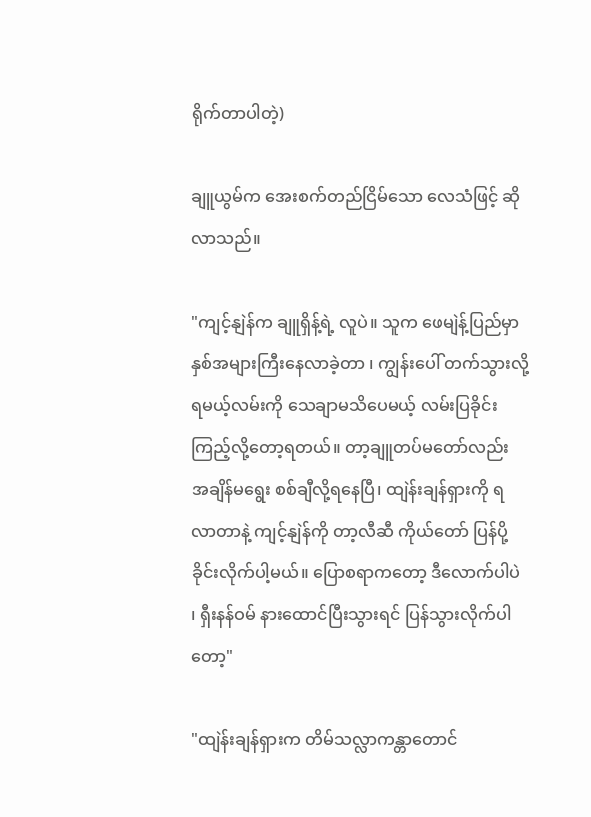ရိုက်တာပါတဲ့)

ချူယွမ်က အေးစက်တည်ငြိမ်သော လေသံဖြင့် ဆိုလာသည်။

"ကျင့်နျဲန်က ချူရှိန့်ရဲ့ လူပဲ။ သူက ဖေမျဲန့်ပြည်မှာ နှစ်အများကြီးနေလာခဲ့တာ ၊ ကျွန်းပေါ် တက်သွားလို့ရမယ့်လမ်းကို သေချာမသိပေမယ့် လမ်းပြခိုင်းကြည့်လို့တော့ရတယ်။ တာ့ချူတပ်မတော်လည်း အချိန်မရွေး စစ်ချီလို့ရနေပြီ၊ ထျဲန်းချန်ရှားကို ရလာတာနဲ့ ကျင့်နျဲန်ကို တာ့လီဆီ ကိုယ်တော် ပြန်ပို့ခိုင်းလိုက်ပါ့မယ်။ ပြောစရာကတော့ ဒီလောက်ပါပဲ ၊ ရှီးနန်ဝမ် နားထောင်ပြီးသွားရင် ပြန်သွားလိုက်ပါတော့"

"ထျဲန်းချန်ရှားက တိမ်သလ္လာကန္တာတောင်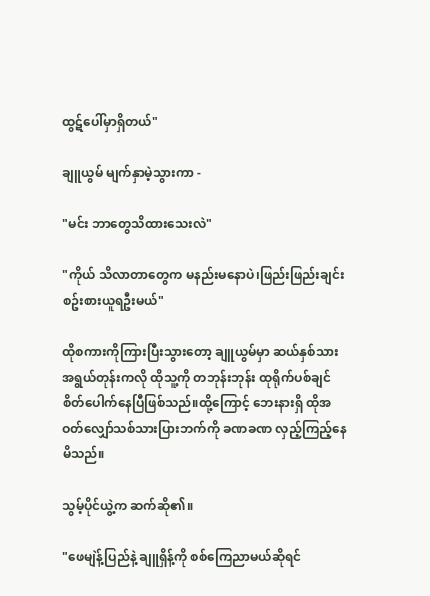ထွဋ်ပေါ်မှာရှိတယ်"

ချူယွမ် မျက်နှာမဲ့သွားကာ -

"မင်း ဘာတွေသိထားသေးလဲ"

"ကိုယ် သိလာတာတွေက မနည်းမနောပဲ၊ဖြည်းဖြည်းချင်းစဥ်းစားယူရဦးမယ်"

ထိုစကားကိုကြားပြီးသွားတော့ ချူယွမ်မှာ ဆယ်နှစ်သားအရွယ်တုန်းကလို ထိုသူ့ကို တဘုန်းဘုန်း ထုရိုက်ပစ်ချင်စိတ်ပေါက်နေပြီဖြစ်သည်။ထို့ကြောင့် ဘေးနားရှိ ထိုအဝတ်လျှော်သစ်သားပြားဘက်ကို ခဏခဏ လှည့်ကြည့်နေမိသည်။

သွမ့်ပိုင်ယွဲ့က ဆက်ဆို၏။

"ဖေမျဲန့်ပြည်နဲ့ ချူရှိန့်ကို စစ်ကြေညာမယ်ဆိုရင်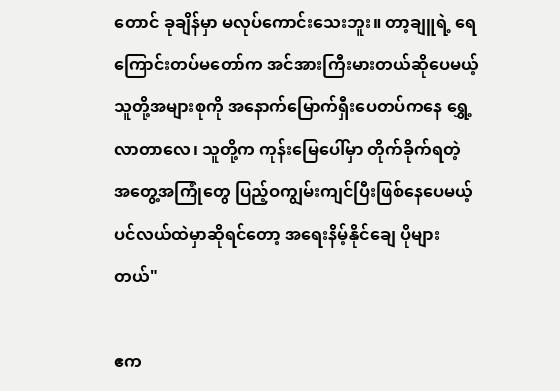တောင် ခုချိန်မှာ မလုပ်ကောင်းသေးဘူး။ တာ့ချူရဲ့ ရေကြောင်းတပ်မတော်က အင်အားကြီးမားတယ်ဆိုပေမယ့် သူတို့အများစုကို အနောက်မြောက်ရှီးပေတပ်ကနေ ရွှေ့လာတာလေ၊ သူတို့က ကုန်းမြေပေါ်မှာ တိုက်ခိုက်ရတဲ့ အတွေ့အကြုံတွေ ပြည့်ဝကျွမ်းကျင်ပြီးဖြစ်နေပေမယ့် ပင်လယ်ထဲမှာဆိုရင်တော့ အရေးနိမ့်နိုင်ချေ ပိုများတယ်"

ဧက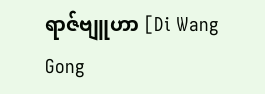ရာဇ်ဗျူဟာ [Di Wang Gong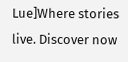Lue]Where stories live. Discover now